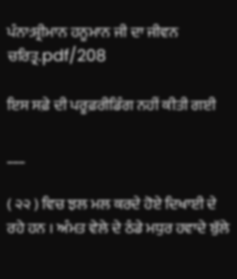ਪੰਨਾ:ਸ਼੍ਰੀਮਾਨ ਹਨੂਮਾਨ ਜੀ ਦਾ ਜੀਵਨ ਚਰਿਤ੍ਰ.pdf/208

ਇਸ ਸਫ਼ੇ ਦੀ ਪਰੂਫ਼ਰੀਡਿੰਗ ਨਹੀਂ ਕੀਤੀ ਗਈ

___

( ੨੨ ) ਵਿਚ ਝਲ ਮਲ ਕਰਦੇ ਹੋਏ ਦਿਖਾਈ ਦੇ ਰਹੇ ਹਨ । ਅੰਮਤ ਵੇਲੇ ਦੇ ਠੰਡੇ ਮਧੁਰ ਹਵਾਦੇ ਬੁੱਲੇ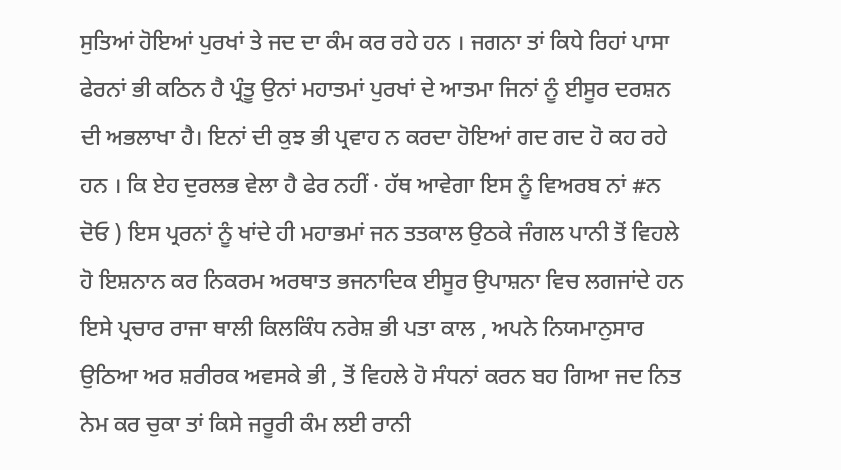ਸੁਤਿਆਂ ਹੋਇਆਂ ਪੁਰਖਾਂ ਤੇ ਜਦ ਦਾ ਕੰਮ ਕਰ ਰਹੇ ਹਨ । ਜਗਨਾ ਤਾਂ ਕਿਧੇ ਰਿਹਾਂ ਪਾਸਾ ਫੇਰਨਾਂ ਭੀ ਕਠਿਨ ਹੈ ਪ੍ਰੰਤੂ ਉਨਾਂ ਮਹਾਤਮਾਂ ਪੁਰਖਾਂ ਦੇ ਆਤਮਾ ਜਿਨਾਂ ਨੂੰ ਈਸੂਰ ਦਰਸ਼ਨ ਦੀ ਅਭਲਾਖਾ ਹੈ। ਇਨਾਂ ਦੀ ਕੁਝ ਭੀ ਪ੍ਰਵਾਹ ਨ ਕਰਦਾ ਹੋਇਆਂ ਗਦ ਗਦ ਹੋ ਕਹ ਰਹੇ ਹਨ । ਕਿ ਏਹ ਦੁਰਲਭ ਵੇਲਾ ਹੈ ਫੇਰ ਨਹੀਂ · ਹੱਥ ਆਵੇਗਾ ਇਸ ਨੂੰ ਵਿਅਰਬ ਨਾਂ #ਨ ਦੋਓ ) ਇਸ ਪ੍ਰਰਨਾਂ ਨੂੰ ਖਾਂਦੇ ਹੀ ਮਹਾਭਮਾਂ ਜਨ ਤਤਕਾਲ ਉਠਕੇ ਜੰਗਲ ਪਾਨੀ ਤੋਂ ਵਿਹਲੇ ਹੋ ਇਸ਼ਨਾਨ ਕਰ ਨਿਕਰਮ ਅਰਥਾਤ ਭਜਨਾਦਿਕ ਈਸੂਰ ਉਪਾਸ਼ਨਾ ਵਿਚ ਲਗਜਾਂਦੇ ਹਨ ਇਸੇ ਪ੍ਰਚਾਰ ਰਾਜਾ ਥਾਲੀ ਕਿਲਕਿੰਧ ਨਰੇਸ਼ ਭੀ ਪਤਾ ਕਾਲ , ਅਪਨੇ ਨਿਯਮਾਨੁਸਾਰ ਉਠਿਆ ਅਰ ਸ਼ਰੀਰਕ ਅਵਸਕੇ ਭੀ , ਤੋਂ ਵਿਹਲੇ ਹੋ ਸੰਧਨਾਂ ਕਰਨ ਬਹ ਗਿਆ ਜਦ ਨਿਤ ਨੇਮ ਕਰ ਚੁਕਾ ਤਾਂ ਕਿਸੇ ਜਰੂਰੀ ਕੰਮ ਲਈ ਰਾਨੀ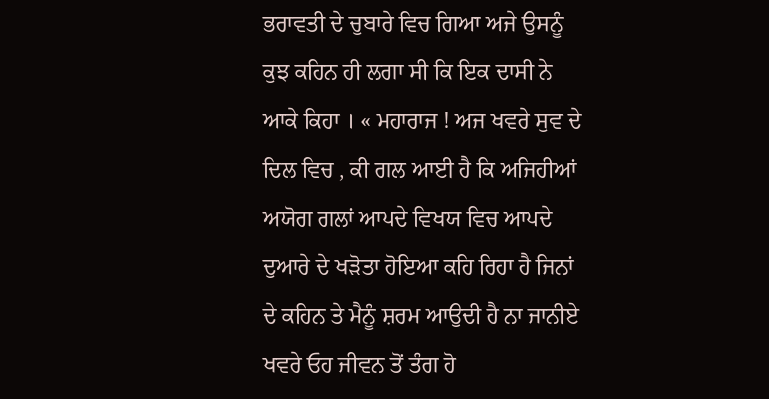ਭਰਾਵਤੀ ਦੇ ਚੁਬਾਰੇ ਵਿਚ ਗਿਆ ਅਜੇ ਉਸਨੂੰ ਕੁਝ ਕਹਿਨ ਹੀ ਲਗਾ ਸੀ ਕਿ ਇਕ ਦਾਸੀ ਨੇ ਆਕੇ ਕਿਹਾ । « ਮਹਾਰਾਜ ! ਅਜ ਖਵਰੇ ਸੁਵ ਦੇ ਦਿਲ ਵਿਚ , ਕੀ ਗਲ ਆਈ ਹੈ ਕਿ ਅਜਿਹੀਆਂ ਅਯੋਗ ਗਲਾਂ ਆਪਦੇ ਵਿਖਯ ਵਿਚ ਆਪਦੇ ਦੁਆਰੇ ਦੇ ਖੜੋਤਾ ਹੋਇਆ ਕਹਿ ਰਿਹਾ ਹੈ ਜਿਨਾਂ ਦੇ ਕਹਿਨ ਤੇ ਮੈਨੂੰ ਸ਼ਰਮ ਆਉਦੀ ਹੈ ਨਾ ਜਾਨੀਏ ਖਵਰੇ ਓਹ ਜੀਵਨ ਤੋਂ ਤੰਗ ਹੋ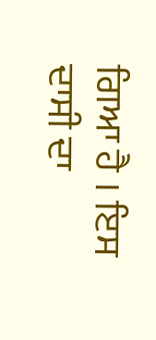ਗਿਆ ਹੈ । ਇਸ ਦਾਸੀ ਦਾ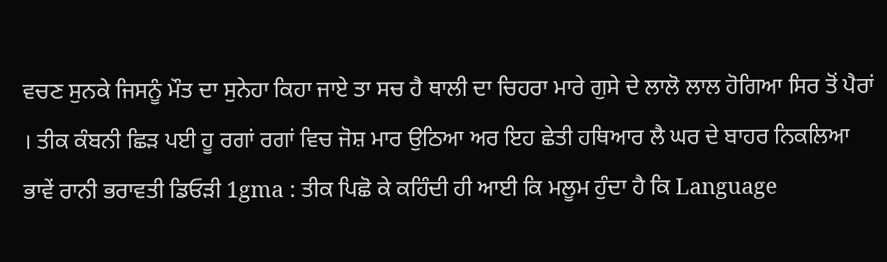ਵਚਣ ਸੁਨਕੇ ਜਿਸਨੂੰ ਮੌਤ ਦਾ ਸੁਨੇਹਾ ਕਿਹਾ ਜਾਏ ਤਾ ਸਚ ਹੈ ਥਾਲੀ ਦਾ ਚਿਹਰਾ ਮਾਰੇ ਗੁਸੇ ਦੇ ਲਾਲੋ ਲਾਲ ਹੋਗਿਆ ਸਿਰ ਤੋਂ ਪੈਰਾਂ । ਤੀਕ ਕੰਬਨੀ ਛਿੜ ਪਈ ਹੂ ਰਗਾਂ ਰਗਾਂ ਵਿਚ ਜੋਸ਼ ਮਾਰ ਉਠਿਆ ਅਰ ਇਹ ਛੇਤੀ ਹਥਿਆਰ ਲੈ ਘਰ ਦੇ ਬਾਹਰ ਨਿਕਲਿਆ ਭਾਵੇਂ ਰਾਨੀ ਭਰਾਵਤੀ ਡਿਓੜੀ 1gma : ਤੀਕ ਪਿਛੋ ਕੇ ਕਹਿੰਦੀ ਹੀ ਆਈ ਕਿ ਮਲੂਮ ਹੁੰਦਾ ਹੈ ਕਿ Language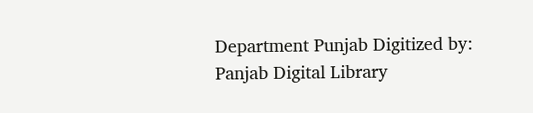Department Punjab Digitized by: Panjab Digital Library